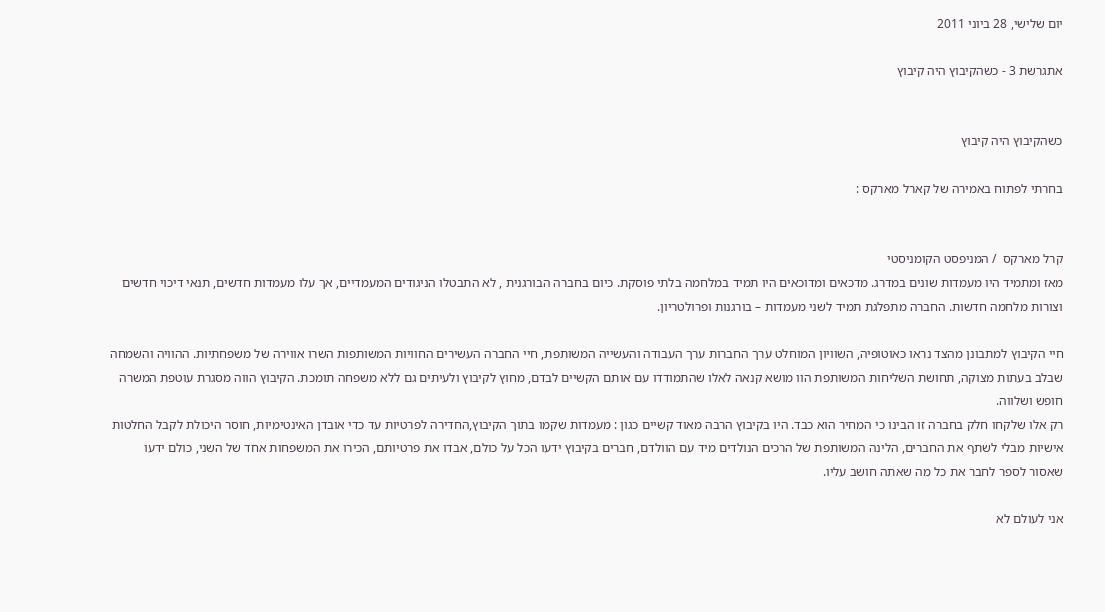יום שלישי, 28 ביוני 2011

אתגרשת 3 - כשהקיבוץ היה קיבוץ


כשהקיבוץ היה קיבוץ

בחרתי לפתוח באמירה של קארל מארקס :


קרל מארקס  / המניפסט הקומניסטי
מאז ומתמיד היו מעמדות שונים במדרג. מדכאים ומדוכאים היו תמיד במלחמה בלתי פוסקת. כיום בחברה הבורגנית , לא התבטלו הניגודים המעמדיים, אך עלו מעמדות חדשים, תנאי דיכוי חדשים וצורות מלחמה חדשות. החברה מתפלגת תמיד לשני מעמדות – בורגנות ופרולטריון.

חיי הקיבוץ למתבונן מהצד נראו כאוטופיה, השוויון המוחלט ערך החברות ערך העבודה והעשייה המשותפת, חיי החברה העשירים החוויות המשותפות השרו אווירה של משפחתיות. ההוויה והשמחה שבלב בעתות מצוקה, תחושת השליחות המשותפת הוו מושא קנאה לאלו שהתמודדו עם אותם הקשיים לבדם, מחוץ לקיבוץ ולעיתים גם ללא משפחה תומכת. הקיבוץ הווה מסגרת עוטפת המשרה חופש ושלווה.
רק אלו שלקחו חלק בחברה זו הבינו כי המחיר הוא כבד. היו בקיבוץ הרבה מאוד קשיים כגון : מעמדות שקמו בתוך הקיבוץ,החדירה לפרטיות עד כדי אובדן האינטימיות, חוסר היכולת לקבל החלטות אישיות מבלי לשתף את החברים, הלינה המשותפת של הרכים הנולדים מיד עם הוולדם, חברים בקיבוץ ידעו הכל על כולם, אבדו את פרטיותם, הכירו את המשפחות אחד של השני, כולם ידעו
שאסור לספר לחבר את כל מה שאתה חושב עליו.

אני לעולם לא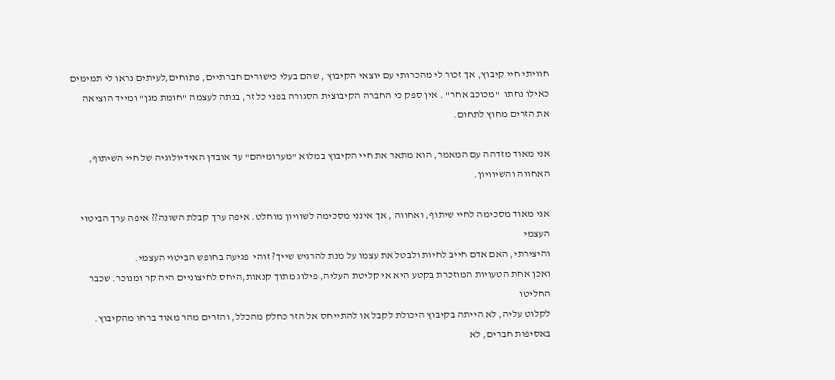חוויתי חיי קיבוץ, אך זכור לי מהכרותי עם יוצאי הקיבוץ , שהם בעלי כישורים חברתיים, פתוחים,לעיתים נראו לי תמימים כאילו נחתו  "מכוכב אחר" . אין ספק כי החברה הקיבוצית הסגורה בפני כל זר, בנתה לעצמה "חומת מגן" ומייד הוציאה את הזרים מחוץ לתחום.

אני מאוד מזדהה עם המאמר, הוא מתאר את חיי הקיבוץ במלוא "מערומיהם" עד אובדן האידיולוגיה של חיי השיתוף, האחווה והשיוויון.

אני מאוד מסכימה לחיי שיתוף, ואחווה , אך אינני מסכימה לשוויון מוחלט. איפה ערך קבלת השונה?? איפה ערך הביטוי העצמי
והיצירתי, האם אדם חייב לחיות ולבטל את עצמו על מנת להרגיש שייך? זוהי  פגיעה בחופש הביטוי העצמי.
ואכן אחת הטעויות המוזכרת בקטע היא אי קליטת העליה, פילוג מתוך קנאות,היחס לחיצוניים היה קר ומנוכר. שכבר החליטו
לקלוט עליה, לא הייתה בקיבוץ היכולת לקבל או להתייחס אל הזר כחלק מהכלל, והזרים מהר מאוד ברחו מהקיבוץ.
באסיפות חברים, לא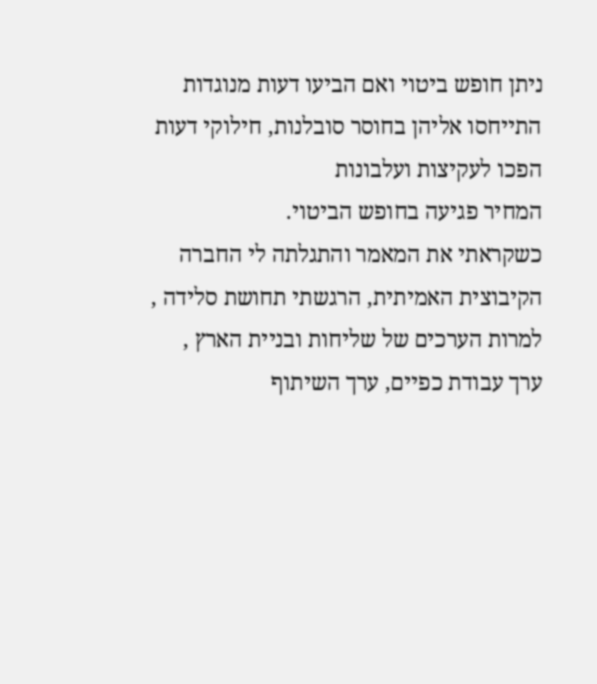ניתן חופש ביטוי ואם הביעו דעות מנוגדות התייחסו אליהן בחוסר סובלנות, חילוקי דעות הפכו לעקיצות ועלבונות
המחיר פגיעה בחופש הביטוי.
כשקראתי את המאמר והתגלתה לי החברה הקיבוצית האמיתית, הרגשתי תחושת סלידה , למרות הערכים של שליחות ובניית הארץ ,
ערך עבודת כפיים, ערך השיתוף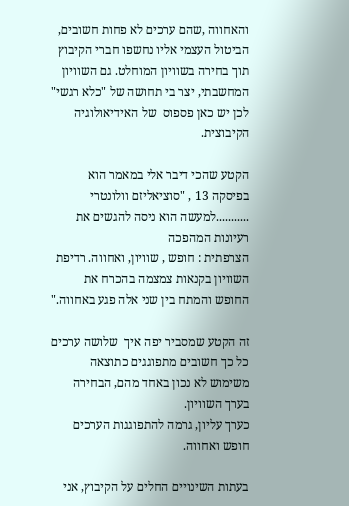והאחווה ,שהם ערכים לא פחות חשובים, הביטול העצמי אליו נחשפו חברי הקיבוץ תוך בחירה בשוויון המוחלט. גם השוויון המחשבתי, יצר בי תחושה של "כלא רגשי" לכן יש כאן פספוס  של האידיאולוגיה  הקיבוצית.

הקטע שהכי דיבר אלי במאמר הוא בפיסקה 13 , "סוציאליזם וולונטרי ...........למעשה הוא ניסה להגשים את רעיונות המהפכה
הצרפתית : חופש , שוויון, ואחווה. רדיפת השוויון בקנאות צמצמה בהכרח את החופש והמתח בין שני אלה פגע באחווה."

זה הקטע שמסביר יפה איך  שלושה ערכים כל כך חשובים מתפוגגים כתוצאה משימוש לא נכון באחד מהם, הבחירה בערך השוויון.
כערך עליון, גרמה להתפוגגות הערכים חופש ואחווה.

בעתות השינויים החלים על הקיבוץ, אני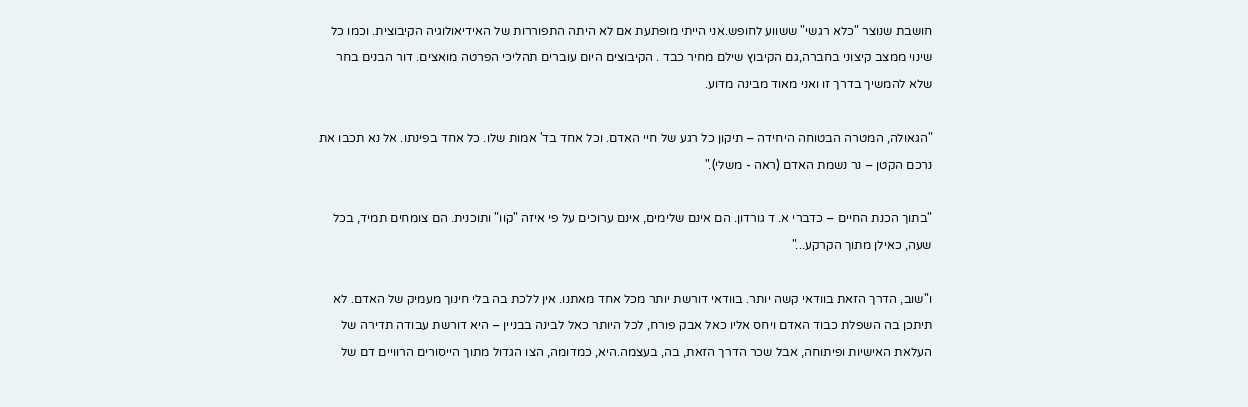חושבת שנוצר "כלא רגשי" ששווע לחופש.אני הייתי מופתעת אם לא היתה התפוררות של האידיאולוגיה הקיבוצית. וכמו כל שינוי ממצב קיצוני בחברה,גם הקיבוץ שילם מחיר כבד . הקיבוצים היום עוברים תהליכי הפרטה מואצים. דור הבנים בחר שלא להמשיך בדרך זו ואני מאוד מבינה מדוע.

"הגאולה, המטרה הבטוחה היחידה – תיקון כל רגע של חיי האדם. וכל אחד בד' אמות שלו. כל אחד בפינתו. אל נא תכבו את נרכם הקטן – נר נשמת האדם (ראה - משלי)."

"בתוך הכנת החיים – כדברי א. ד גורדון. הם אינם שלימים, אינם ערוכים על פי איזה "קוו" ותוכנית. הם צומחים תמיד, בכל שעה, כאילן מתוך הקרקע..."

ו"שוב, הדרך הזאת בוודאי קשה יותר. בוודאי דורשת יותר מכל אחד מאתנו. אין ללכת בה בלי חינוך מעמיק של האדם. לא תיתכן בה השפלת כבוד האדם ויחס אליו כאל אבק פורח, לכל היותר כאל לבינה בבניין – היא דורשת עבודה תדירה של העלאת האישיות ופיתוחה, אבל שכר הדרך הזאת, בה, בעצמה.היא, כמדומה, הצו הגדול מתוך הייסורים הרוויים דם של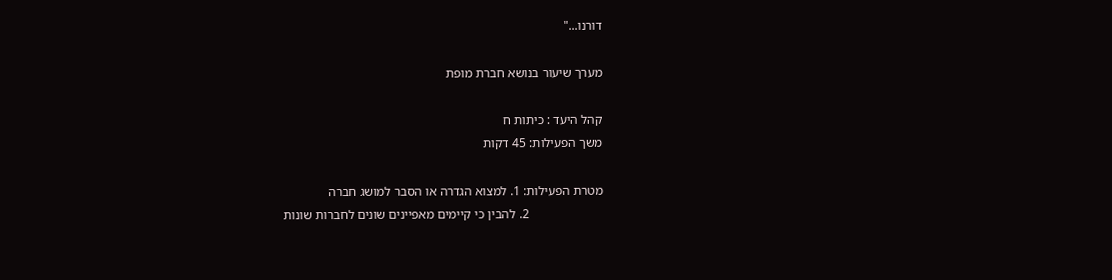דורנו..."

מערך שיעור בנושא חברת מופת

קהל היעד : כיתות ח
משך הפעילות: 45 דקות

מטרת הפעילות: 1. למצוא הגדרה או הסבר למושג חברה
                       2. להבין כי קיימים מאפיינים שונים לחברות שונות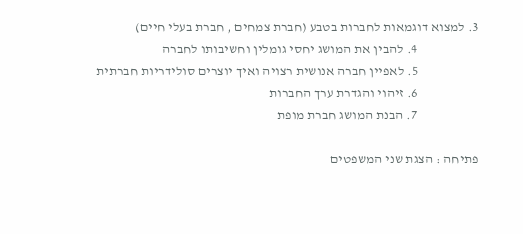3. למצוא דוגמאות לחברות בטבע (חברת צמחים , חברת בעלי חיים)
                       4. להבין את המושג יחסי גומלין וחשיבותו לחברה
                       5. לאפיין חברה אנושית רצויה ואיך יוצרים סולידריות חברתית
                       6. זיהוי והגדרת ערך החברות
                       7. הבנת המושג חברת מופת

פתיחה : הצגת שני המשפטים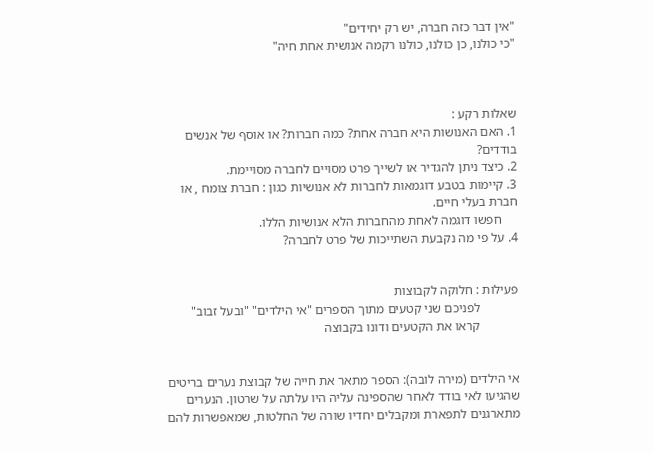"אין דבר כזה חברה, יש רק יחידים"
"כי כולנו, כן כולנו, כולנו רקמה אנושית אחת חיה"



שאלות רקע :
1. האם האנושות היא חברה אחת? כמה חברות? או אוסף של אנשים בודדים?
2. כיצד ניתן להגדיר או לשייך פרט מסויים לחברה מסויימת.
3. קיימות בטבע דוגמאות לחברות לא אנושיות כגון : חברת צומח , או חברת בעלי חיים.
     חפשו דוגמה לאחת מהחברות הלא אנושיות הללו.
4. על פי מה נקבעת השתייכות של פרט לחברה?


פעילות : חלוקה לקבוצות
            לפניכם שני קטעים מתוך הספרים "אי הילדים" "ובעל זבוב"
            קראו את הקטעים ודונו בקבוצה


אי הילדים (מירה לובה): הספר מתאר את חייה של קבוצת נערים בריטים שהגיעו לאי בודד לאחר שהספינה עליה היו עלתה על שרטון. הנערים מתארגנים לתפארת ומקבלים יחדיו שורה של החלטות, שמאפשרות להם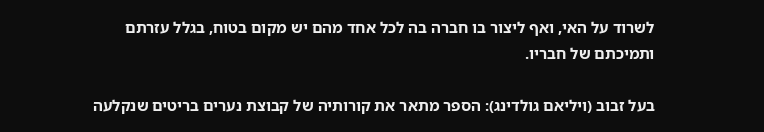לשרוד על האי, ואף ליצור בו חברה בה לכל אחד מהם יש מקום בטוח, בגלל עזרתם ותמיכתם של חבריו.

בעל זבוב (ויליאם גולדינג): הספר מתאר את קורותיה של קבוצת נערים בריטים שנקלעה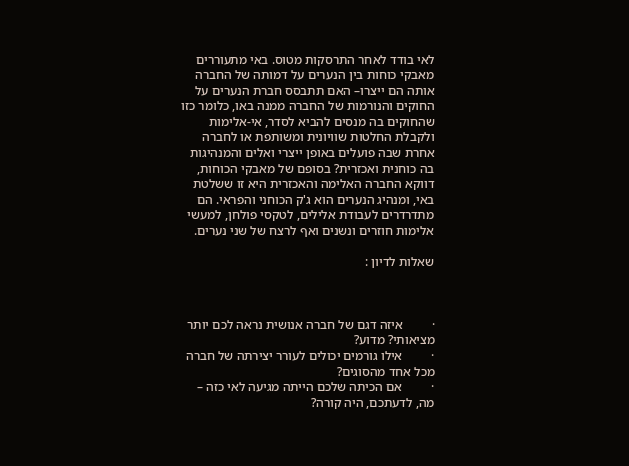לאי בודד לאחר התרסקות מטוס. באי מתעוררים מאבקי כוחות בין הנערים על דמותה של החברה אותה הם ייצרו– האם תתבסס חברת הנערים על החוקים והנורמות של החברה ממנה באו, כלומר כזו שהחוקים בה מנסים להביא לסדר, אי-אלימות ולקבלת החלטות שוויונית ומשותפת או לחברה אחרת שבה פועלים באופן ייצרי ואלים והמנהיגות בה כוחנית ואכזרית? בסופם של מאבקי הכוחות, דווקא החברה האלימה והאכזרית היא זו ששלטת באי, ומנהיג הנערים הוא ג'ק הכוחני והפראי. הם מתדרדרים לעבודת אלילים, לטקסי פולחן, למעשי אלימות חוזרים ונשנים ואף לרצח של שני נערים.

שאלות לדיון :



·         איזה דגם של חברה אנושית נראה לכם יותר מציאותי? מדוע?
·         אילו גורמים יכולים לעורר יצירתה של חברה מכל אחד מהסוגים?
·         אם הכיתה שלכם הייתה מגיעה לאי כזה – מה, לדעתכם, היה קורה?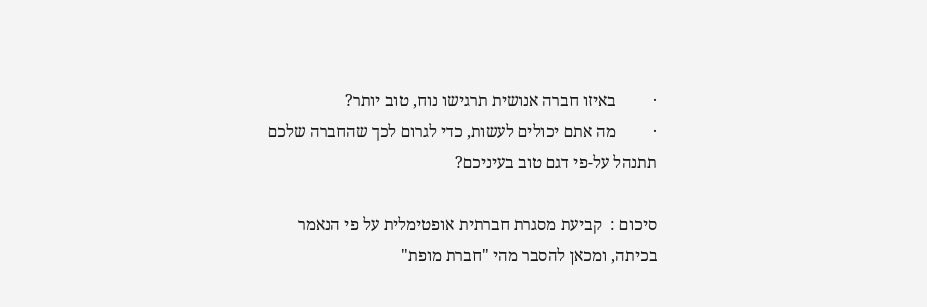·         באיזו חברה אנושית תרגישו נוח, טוב יותר?
·         מה אתם יכולים לעשות, כדי לגרום לכך שהחברה שלכם תתנהל על-פי דגם טוב בעיניכם?

סיכום :  קביעת מסגרת חברתית אופטימלית על פי הנאמר בכיתה, ומכאן להסבר מהי "חברת מופת"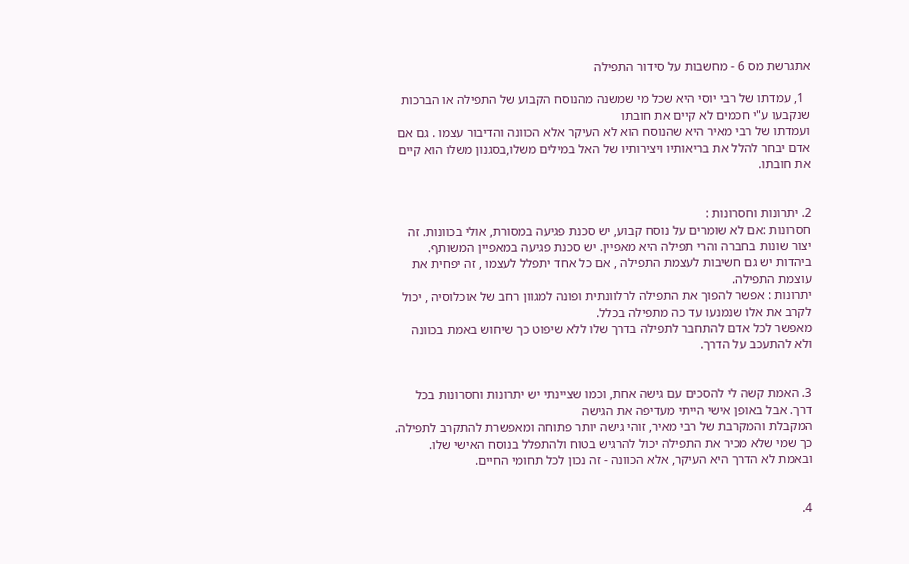אתגרשת מס 6 - מחשבות על סידור התפילה

  1, עמדתו של רבי יוסי היא שכל מי שמשנה מהנוסח הקבוע של התפילה או הברכות שנקבעו ע"י חכמים לא קיים את חובתו
ועמדתו של רבי מאיר היא שהנוסח הוא לא העיקר אלא הכוונה והדיבור עצמו . גם אם אדם יבחר להלל את בריאותיו ויצירותיו של האל במילים משלו,בסגנון משלו הוא קיים את חובתו.


2. יתרונות וחסרונות :
חסרונות :אם לא שומרים על נוסח קבוע, יש סכנת פגיעה במסורת, אולי בכוונות. זה יצור שונות בחברה והרי תפילה היא מאפיין. יש סכנת פגיעה במאפיין המשותף. ביהדות יש גם חשיבות לעצמת התפילה , אם כל אחד יתפלל לעצמו , זה יפחית את עוצמת התפילה.
יתרונות : אפשר להפוך את התפילה לרלוונתית ופונה למגוון רחב של אוכלוסיה , יכול לקרב את אלו שנמנעו עד כה מתפילה בכלל.
מאפשר לכל אדם להתחבר לתפילה בדרך שלו ללא שיפוט כך שיחוש באמת בכוונה ולא להתעכב על הדרך.


3. האמת קשה לי להסכים עם גישה אחת, וכמו שציינתי יש יתרונות וחסרונות בכל דרך. אבל באופן אישי הייתי מעדיפה את הגישה
המקבלת והמקרבת של רבי מאיר, זוהי גישה יותר פתוחה ומאפשרת להתקרב לתפילה. כך שמי שלא מכיר את התפילה יכול להרגיש בטוח ולהתפלל בנוסח האישי שלו. ובאמת לא הדרך היא העיקר, אלא הכוונה - זה נכון לכל תחומי החיים.


4.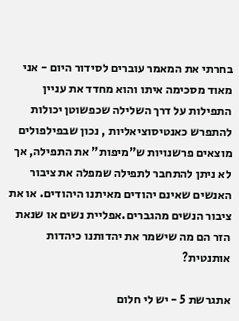בחרתי את המאמר עוברים לסידור היום - אני מאוד מסכימה איתו והוא מחדד את עניין התפילות על דרך השלילה שכפשוטן יכולות להתפרש כאנטיסוציאליות , נכון שבפילפולים מוצאים פרשנויות ש"מיפות" את התפילה, אך לא ניתן להתחבר לתפילה שמפלה את ציבור האנשים שאינם יהודים מאיתנו היהודים. או את ציבור הנשים מהגברים.אפליית נשים או שנאת הזר הם מה שישמר את יהדותנו כיהדות אותנטית?

אתגרשת 5 - יש לי חלום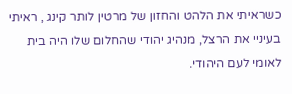כשראיתי את הלהט והחזון של מרטין לותר קינג , ראיתי בעיניי את הרצל, מנהיג יהודי שהחלום שלו היה בית לאומי לעם היהודי.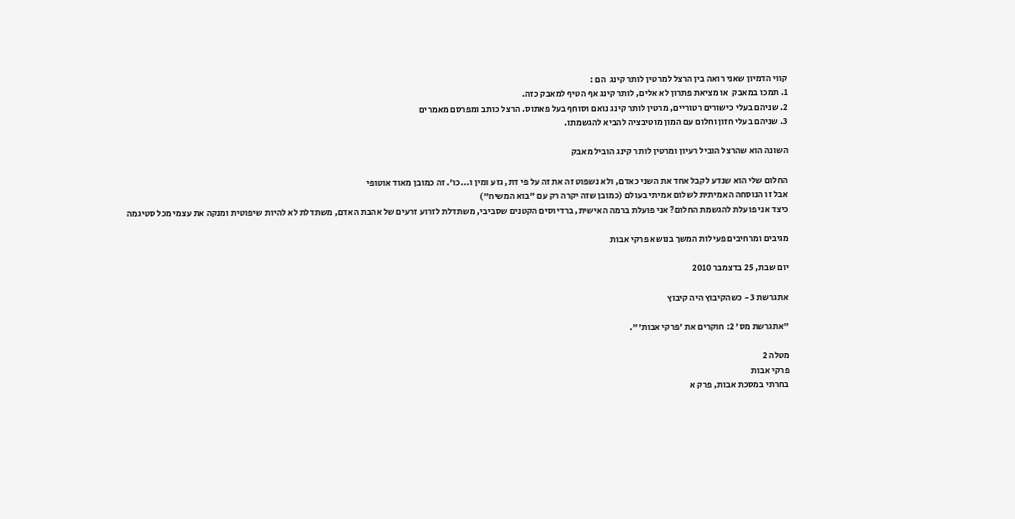קווי הדמיון שאני רואה בין הרצל למרטין לותר קינג  הם :
1. תמכו במאבק  או מציאת פתרון לא אלים, לותר קינג אף הטיף למאבק כזה.
2. שניהם בעלי כישורים רטוריים, מרטין לותר קינג נואם וסוחף בעל פאתוס. הרצל כותב ומפרסם מאמרים
3. שניהם בעלי חזון וחלום עם המון מוטיבציה להביא להגשמתו.

השונה הוא שהרצל הוביל רעיון ומרטין לותר קינג הוביל מאבק

החלום שלי הוא שנדע לקבל אחד את השני כאדם, ולא נשפוט זה את זה על פי דת, גזע ומין ו...כו'. זה כמובן מאוד אוטופי
אבל זו הנוסחה האמיתית לשלום אמיתי בעולם (כמובן שזה יקרה רק עם "בוא המשיח")
כיצד אני פועלת להגשמת החלום? אני פועלת ברמה האישית, ברדיוסים הקטנים שסביבי, משתדלת לזרוע זרעים של אהבת האדם, משתדלת לא להיות שיפוטית ומנקה את עצמי מכל סטיגמה

מגיבים ומרחיבים פעילות המשך בנושא פרקי אבות

יום שבת, 25 בדצמבר 2010

אתגרשת 3 - כשהקיבוץ היה קיבוץ

"אתגרשת מס' 2: חוקרים את 'פרקי אבות'".

מטלה 2
פרקי אבות
בחרתי במסכת אבות, פרק א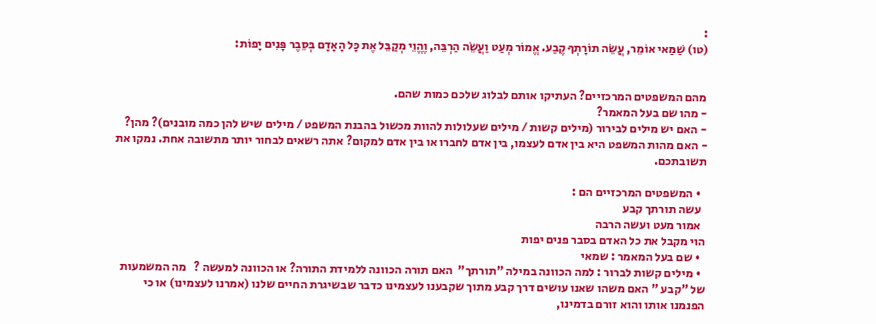:
(טו) שַׁמַּאי אוֹמֵר, עֲשֵׂה תוֹרָתְךָ קֶבַע. אֱמוֹר מְעַט וַעֲשֵׂה הַרְבֵּה, וֶהֱוֵי מְקַבֵּל אֶת כָּל הָאָדָם בְּסֵבֶר פָּנִים יָפוֹת:


מהם המשפטים המרכזיים? העתיקו אותם לבלוג שלכם כמות שהם.
- מהו שם בעל המאמר?
- האם יש מילים לבירור (מילים קשות / מילים שעלולות להוות מכשול בהבנת המשפט / מילים שיש להן כמה מובנים)? מהן?
- האם מהות המשפט היא בין אדם לעצמו, בין אדם לחברו או בין אדם למקום? אתה רשאים לבחור יותר מתשובה אחת. נמקו את תשובתכם.

  • המשפטים המרכזיים הם :
  עשה תורתך קבע
  אמור מעט ועשה הרבה
הוי מקבל את כל האדם בסבר פנים יפות
  • שם בעל המאמר : שמאי
  • מילים קשות לברור : למה הכוונה במילה "תורתך"  האם תורה הכוונה ללמידת התורה? או הכוונה למעשה ?   מה המשמעות של "קבע " האם משהו שאנו עושים דרך קבע מתוך שקבענו לעצמינו כדבר שבשיגרת החיים שלנו (אמרנו לעצמינו) או כי הפנמנו אותו והוא זורם בדמינו,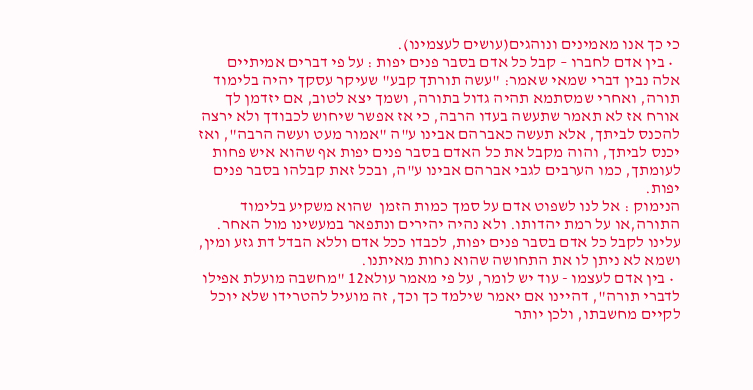כי כך אנו מאמינים ונוהגים(עושים לעצמינו).
  • בין אדם לחברו – קבל כל אדם בסבר פנים יפות : על פי דברים אמיתיים אלה נבין דברי שמאי שאמר: "עשה תורתך קבע" שעיקר עסקך יהיה בלימוד תורה, ואחרי שמסתמא תהיה גדול בתורה, ושמך יצא לטוב, אם יזדמן לך אורח אז לא תאמר שתעשה בעדו הרבה, כי אז אפשר שיחוש לכבודך ולא ירצה להכנס לביתך, אלא תעשה כאברהם אבינו ע"ה "אמור מעט ועשה הרבה", ואז יכנס לביתך, והוה מקבל את כל האדם בסבר פנים יפות אף שהוא איש פחות לעומתך, כמו הערבים לגבי אברהם אבינו ע"ה, ובכל זאת קבלהו בסבר פנים יפות.
הנימוק : אל לנו לשפוט אדם על סמך כמות הזמן  שהוא משקיע בלימוד התורה,או על רמת יהדותו. ולא נהיה יהירים ונתפאר במעשינו מול האחר. עלינו לקבל כל אדם בסבר פנים יפות, לכבדו ככל אדם וללא הבדל דת גזע ומין, ושמא לא ניתן לו את התחושה שהוא נחות מאיתנו.
  • בין אדם לעצמו - עוד יש לומר, על פי מאמר עולא12 "מחשבה מועלת אפילו לדברי תורה", דהיינו אם יאמר שילמד כך וכך, זה מועיל להטרידו שלא יוכל לקיים מחשבתו, ולכן יותר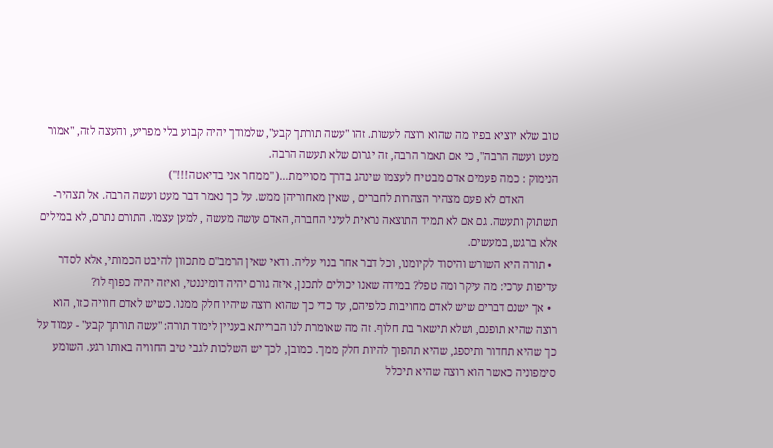טוב שלא יוציא בפיו מה שהוא רוצה לעשות. זהו "עשה תורתך קבע", שלמודך יהיה קבוע בלי מפריע, והעצה לזה, "אמור מעט ועשה הרבה", כי אם תאמר הרבה, זה יגרום שלא תעשה הרבה.
הנימוק : כמה פעמים אדם מבטיח לעצמו שינהג בדרך מסויימת...( "ממחר אני בדיאטה!!!")
            האדם לא פעם מצהיר הצהרות לחברים , שאין מאחוריהן ממש. על כך נאמר דבר מעט ועשה הרבה. אל תצהיר- תשתוק ותעשה. גם אם לא תמיד התוצאה נראית לעיני החברה, האדם עושה מעשה , למען עצמו. התורם נתרם, לא במילים אלא ברגש, במעשים.
  • תורה היא השורש והיסוד לקיומנו, וכל דבר אחר בנוי עליה. ודאי שאין הרמב"ם מתכוון להיבט הכמותי, אלא לסדר עדיפות ערכי: מה עיקר ומה טפל? במידה שאנו יכולים לתכנן, איזה גורם יהיה דומיננטי, ואיזה יהיה כפוף לו?
  • אך ישנם דברים שיש לאדם מחויבות כלפיהם, עד כדי כך שהוא רוצה שיהיו חלק ממנו. כשיש לאדם חוויה כזו, הוא רוצה שהיא תופנם, ושלא תישאר בת חלוף. זה מה שאומרת לנו הברייתא בעניין לימוד תורה: "עשה תורתך קבע" - עמוד על כך שהיא תחדור ותיספג, שהיא תהפוך להיות חלק ממך. כמובן, לכך יש השלכות לגבי טיב החוויה באותו רגע. השומע סימפוניה כאשר הוא רוצה שהיא תיכלל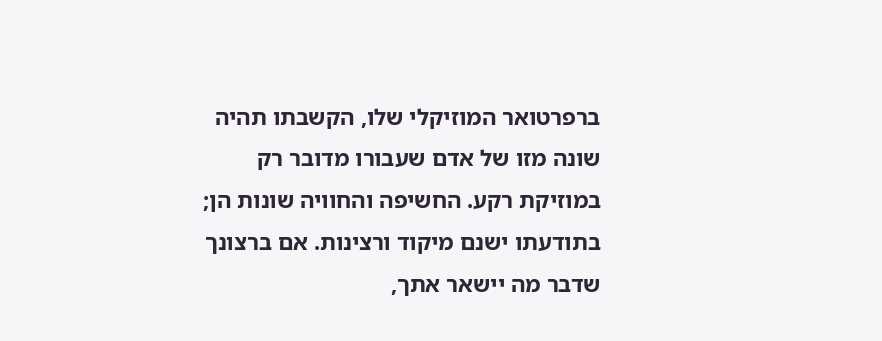ברפרטואר המוזיקלי שלו, הקשבתו תהיה שונה מזו של אדם שעבורו מדובר רק במוזיקת רקע. החשיפה והחוויה שונות הן; בתודעתו ישנם מיקוד ורצינות. אם ברצונך שדבר מה יישאר אתך,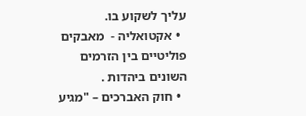עליך לשקוע בו.
  • אקטואליה -  מאבקים פוליטיים בין הזרמים השונים ביהדות .
  • חוק האברכים – "מגיע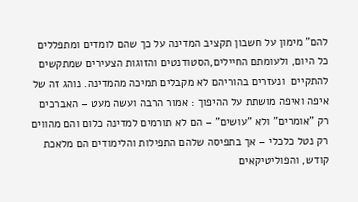להם" מימון על חשבון תקציב המדינה על כך שהם לומדים ומתפללים כל היום, ולעומתם החיילים,הסטודנטים והזוגות הצעירים שמתקשים להתקיים  ונעזרים בהוריהם לא מקבלים תמיכה מהמדינה. נוהג זה של איפה ואיפה מושתת על ההיפוך : אמור הרבה ועשה מעט – האברכים רק "אומרים" ולא "עושים" – הם לא תורמים למדינה כלום והם מהווים רק נטל כלכלי – אך בתפיסה שלהם התפילות והלימודים הם מלאכת קודש, והפוליטיקאים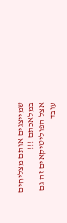שמייצגים אותם מצליחים במלאכתם !!!
אצל הפוליטיקאים זה גם עובד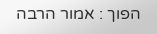הפוך : אמור הרבה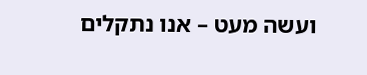ועשה מעט – אנו נתקלים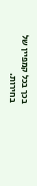בכך בכל קמפיין של בחירות.